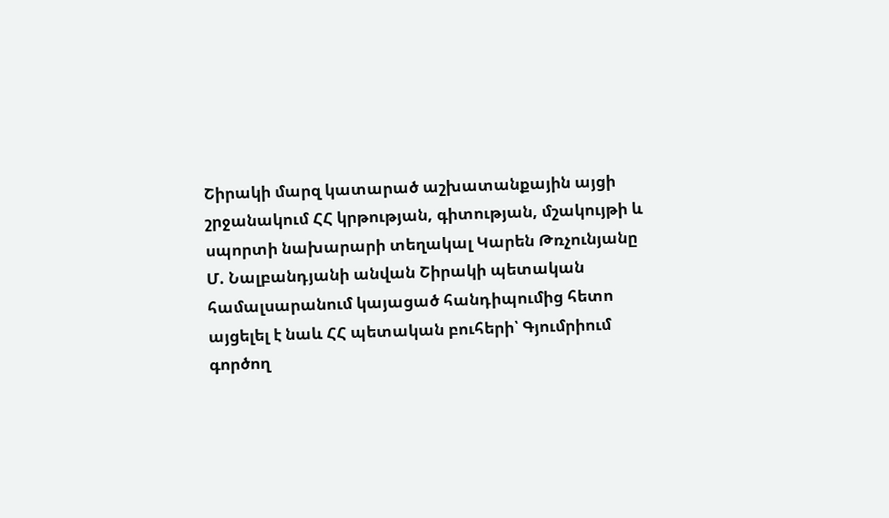Շիրակի մարզ կատարած աշխատանքային այցի շրջանակում ՀՀ կրթության, գիտության, մշակույթի և սպորտի նախարարի տեղակալ Կարեն Թռչունյանը Մ. Նալբանդյանի անվան Շիրակի պետական համալսարանում կայացած հանդիպումից հետո այցելել է նաև ՀՀ պետական բուհերի՝ Գյումրիում գործող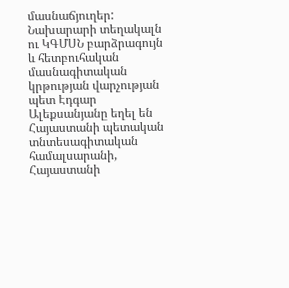մասնաճյուղեր:
Նախարարի տեղակալն ու ԿԳՄՍՆ բարձրագույն և հետբուհական մասնագիտական կրթության վարչության պետ Էդգար Ալեքսանյանը եղել են Հայաստանի պետական տնտեսագիտական համալսարանի, Հայաստանի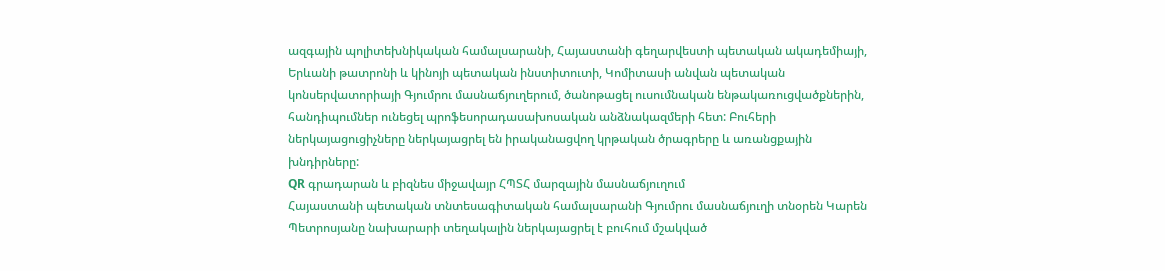ազգային պոլիտեխնիկական համալսարանի, Հայաստանի գեղարվեստի պետական ակադեմիայի, Երևանի թատրոնի և կինոյի պետական ինստիտուտի, Կոմիտասի անվան պետական կոնսերվատորիայի Գյումրու մասնաճյուղերում, ծանոթացել ուսումնական ենթակառուցվածքներին, հանդիպումներ ունեցել պրոֆեսորադասախոսական անձնակազմերի հետ: Բուհերի ներկայացուցիչները ներկայացրել են իրականացվող կրթական ծրագրերը և առանցքային խնդիրները:
QR գրադարան և բիզնես միջավայր ՀՊՏՀ մարզային մասնաճյուղում
Հայաստանի պետական տնտեսագիտական համալսարանի Գյումրու մասնաճյուղի տնօրեն Կարեն Պետրոսյանը նախարարի տեղակալին ներկայացրել է բուհում մշակված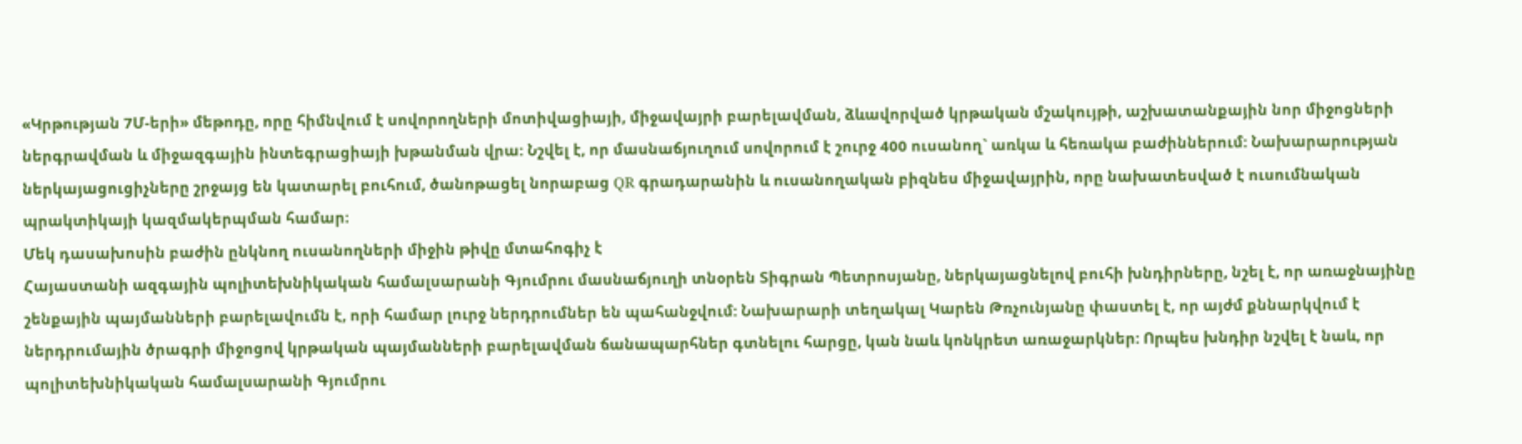«Կրթության 7Մ-երի» մեթոդը, որը հիմնվում է սովորողների մոտիվացիայի, միջավայրի բարելավման, ձևավորված կրթական մշակույթի, աշխատանքային նոր միջոցների ներգրավման և միջազգային ինտեգրացիայի խթանման վրա: Նշվել է, որ մասնաճյուղում սովորում է շուրջ 400 ուսանող` առկա և հեռակա բաժիններում: Նախարարության ներկայացուցիչները շրջայց են կատարել բուհում, ծանոթացել նորաբաց QR գրադարանին և ուսանողական բիզնես միջավայրին, որը նախատեսված է ուսումնական պրակտիկայի կազմակերպման համար։
Մեկ դասախոսին բաժին ընկնող ուսանողների միջին թիվը մտահոգիչ է
Հայաստանի ազգային պոլիտեխնիկական համալսարանի Գյումրու մասնաճյուղի տնօրեն Տիգրան Պետրոսյանը, ներկայացնելով բուհի խնդիրները, նշել է, որ առաջնայինը շենքային պայմանների բարելավումն է, որի համար լուրջ ներդրումներ են պահանջվում: Նախարարի տեղակալ Կարեն Թռչունյանը փաստել է, որ այժմ քննարկվում է ներդրումային ծրագրի միջոցով կրթական պայմանների բարելավման ճանապարհներ գտնելու հարցը, կան նաև կոնկրետ առաջարկներ: Որպես խնդիր նշվել է նաև, որ պոլիտեխնիկական համալսարանի Գյումրու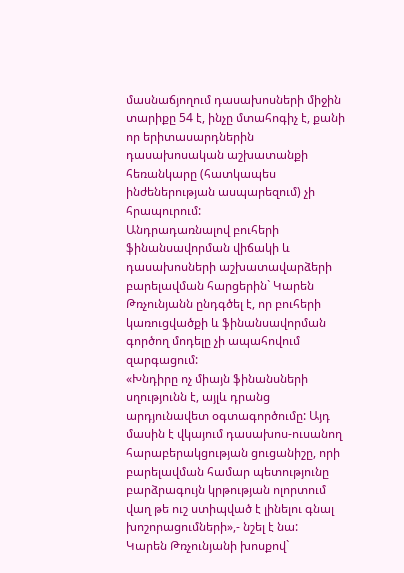մասնաճյողում դասախոսների միջին տարիքը 54 է, ինչը մտահոգիչ է, քանի որ երիտասարդներին դասախոսական աշխատանքի հեռանկարը (հատկապես ինժեներության ասպարեզում) չի հրապուրում:
Անդրադառնալով բուհերի ֆինանսավորման վիճակի և դասախոսների աշխատավարձերի բարելավման հարցերին` Կարեն Թռչունյանն ընդգծել է, որ բուհերի կառուցվածքի և ֆինանսավորման գործող մոդելը չի ապահովում զարգացում:
«Խնդիրը ոչ միայն ֆինանսների սղությունն է, այլև դրանց արդյունավետ օգտագործումը: Այդ մասին է վկայում դասախոս-ուսանող հարաբերակցության ցուցանիշը, որի բարելավման համար պետությունը բարձրագույն կրթության ոլորտում վաղ թե ուշ ստիպված է լինելու գնալ խոշորացումների»,- նշել է նա:
Կարեն Թռչունյանի խոսքով`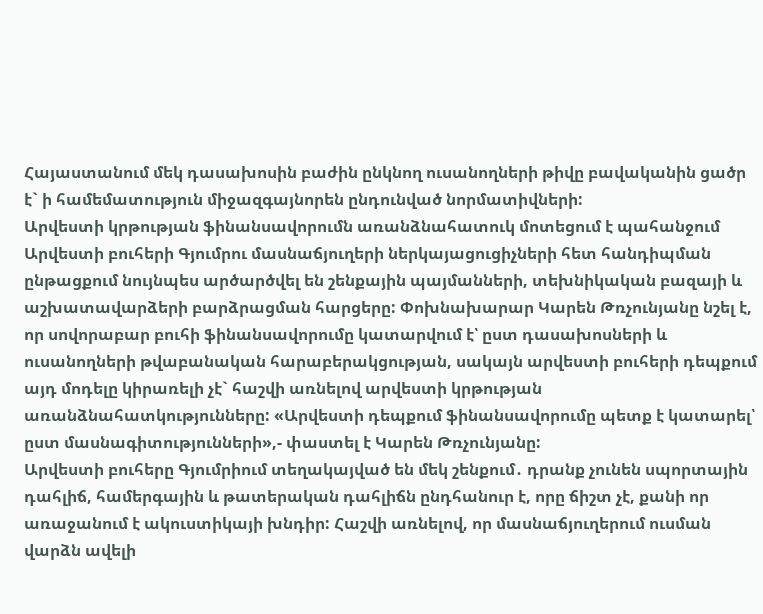Հայաստանում մեկ դասախոսին բաժին ընկնող ուսանողների թիվը բավականին ցածր է` ի համեմատություն միջազգայնորեն ընդունված նորմատիվների:
Արվեստի կրթության ֆինանսավորումն առանձնահատուկ մոտեցում է պահանջում
Արվեստի բուհերի Գյումրու մասնաճյուղերի ներկայացուցիչների հետ հանդիպման ընթացքում նույնպես արծարծվել են շենքային պայմանների, տեխնիկական բազայի և աշխատավարձերի բարձրացման հարցերը: Փոխնախարար Կարեն Թռչունյանը նշել է, որ սովորաբար բուհի ֆինանսավորումը կատարվում է՝ ըստ դասախոսների և ուսանողների թվաբանական հարաբերակցության, սակայն արվեստի բուհերի դեպքում այդ մոդելը կիրառելի չէ` հաշվի առնելով արվեստի կրթության առանձնահատկությունները: «Արվեստի դեպքում ֆինանսավորումը պետք է կատարել՝ ըստ մասնագիտությունների»,- փաստել է Կարեն Թռչունյանը:
Արվեստի բուհերը Գյումրիում տեղակայված են մեկ շենքում․ դրանք չունեն սպորտային դահլիճ, համերգային և թատերական դահլիճն ընդհանուր է, որը ճիշտ չէ, քանի որ առաջանում է ակուստիկայի խնդիր: Հաշվի առնելով, որ մասնաճյուղերում ուսման վարձն ավելի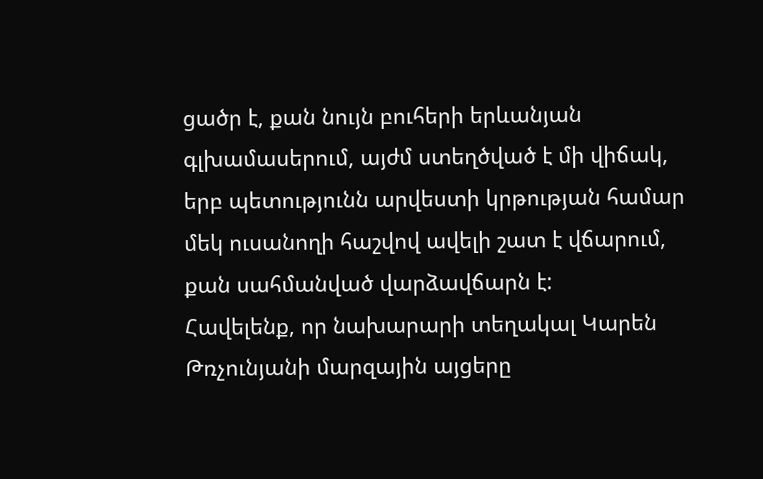ցածր է, քան նույն բուհերի երևանյան գլխամասերում, այժմ ստեղծված է մի վիճակ, երբ պետությունն արվեստի կրթության համար մեկ ուսանողի հաշվով ավելի շատ է վճարում, քան սահմանված վարձավճարն է:
Հավելենք, որ նախարարի տեղակալ Կարեն Թռչունյանի մարզային այցերը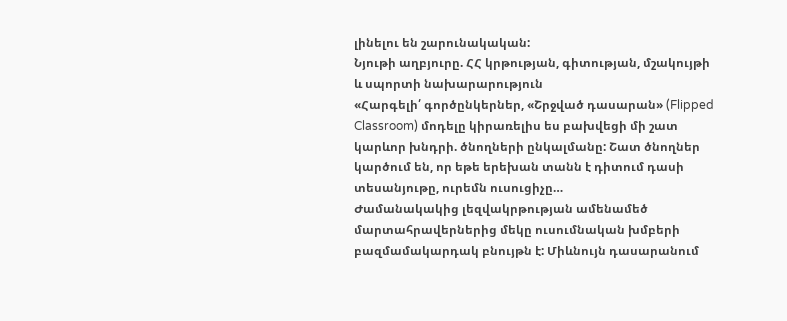լինելու են շարունակական:
Նյութի աղբյուրը. ՀՀ կրթության, գիտության, մշակույթի և սպորտի նախարարություն
«Հարգելի՛ գործընկերներ, «Շրջված դասարան» (Flipped Classroom) մոդելը կիրառելիս ես բախվեցի մի շատ կարևոր խնդրի. ծնողների ընկալմանը: Շատ ծնողներ կարծում են, որ եթե երեխան տանն է դիտում դասի տեսանյութը, ուրեմն ուսուցիչը…
Ժամանակակից լեզվակրթության ամենամեծ մարտահրավերներից մեկը ուսումնական խմբերի բազմամակարդակ բնույթն է: Միևնույն դասարանում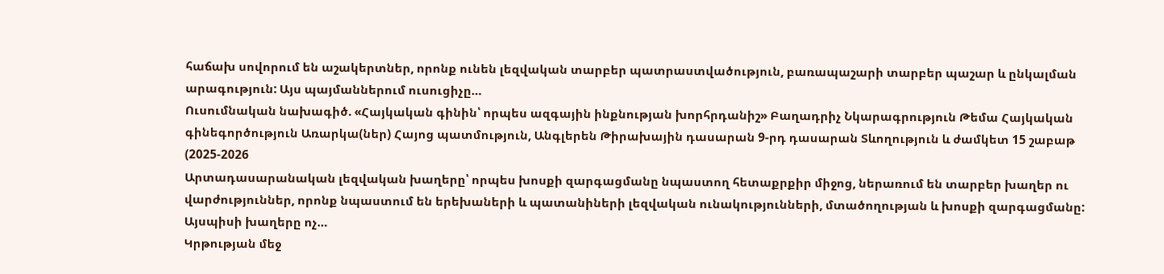հաճախ սովորում են աշակերտներ, որոնք ունեն լեզվական տարբեր պատրաստվածություն, բառապաշարի տարբեր պաշար և ընկալման արագություն: Այս պայմաններում ուսուցիչը…
Ուսումնական նախագիծ. «Հայկական գինին՝ որպես ազգային ինքնության խորհրդանիշ» Բաղադրիչ Նկարագրություն Թեմա Հայկական գինեգործություն Առարկա(ներ) Հայոց պատմություն, Անգլերեն Թիրախային դասարան 9-րդ դասարան Տևողություն և ժամկետ 15 շաբաթ (2025-2026
Արտադասարանական լեզվական խաղերը՝ որպես խոսքի զարգացմանը նպաստող հետաքրքիր միջոց, ներառում են տարբեր խաղեր ու վարժություններ, որոնք նպաստում են երեխաների և պատանիների լեզվական ունակությունների, մտածողության և խոսքի զարգացմանը: Այսպիսի խաղերը ոչ…
Կրթության մեջ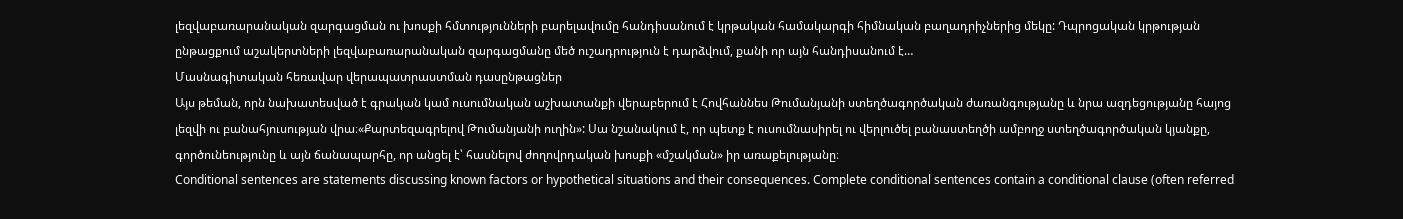լեզվաբառարանական զարգացման ու խոսքի հմտությունների բարելավումը հանդիսանում է կրթական համակարգի հիմնական բաղադրիչներից մեկը: Դպրոցական կրթության ընթացքում աշակերտների լեզվաբառարանական զարգացմանը մեծ ուշադրություն է դարձվում, քանի որ այն հանդիսանում է…
Մասնագիտական հեռավար վերապատրաստման դասընթացներ
Այս թեման, որն նախատեսված է գրական կամ ուսումնական աշխատանքի վերաբերում է Հովհաննես Թումանյանի ստեղծագործական ժառանգությանը և նրա ազդեցությանը հայոց լեզվի ու բանահյուսության վրա։«Քարտեզագրելով Թումանյանի ուղին»: Սա նշանակում է, որ պետք է ուսումնասիրել ու վերլուծել բանաստեղծի ամբողջ ստեղծագործական կյանքը, գործունեությունը և այն ճանապարհը, որ անցել է՝ հասնելով ժողովրդական խոսքի «մշակման» իր առաքելությանը։
Conditional sentences are statements discussing known factors or hypothetical situations and their consequences. Complete conditional sentences contain a conditional clause (often referred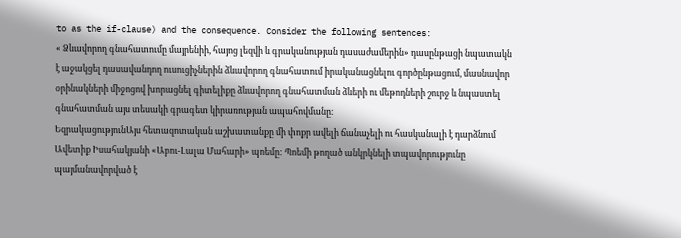to as the if-clause) and the consequence. Consider the following sentences:
« Ձևավորող գնահատումը մայրենիի, հայոց լեզվի և գրականության դասաժամերին» դասընթացի նպատակն է աջակցել դասավանդող ուսուցիչներին ձևավորող գնահատում իրականացնելու գործընթացում, մասնավոր օրինակների միջոցով խորացնել գիտելիքը ձևավորող գնահատման ձևերի ու մեթոդների շուրջ և նպաստել գնահատման այս տեսակի գրագետ կիրառության ապահովմանը։
ԵզրակացությունԱյս հետազոտական աշխատանքը մի փոքր ավելի ճանաչելի ու հասկանալի է դարձնում Ավետիք Իսահակյանի «Աբու-Լալա Մահարի» պոեմը: Պոեմի թողած անկրկնելի տպավորությունը պայմանավորված է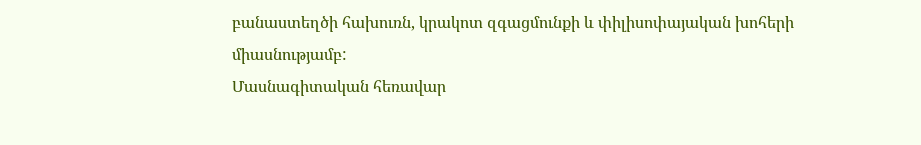բանաստեղծի հախուռն, կրակոտ զգացմունքի և փիլիսոփայական խոհերի միասնությամբ:
Մասնագիտական հեռավար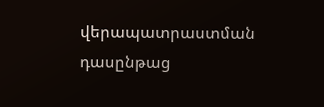վերապատրաստման դասընթաց